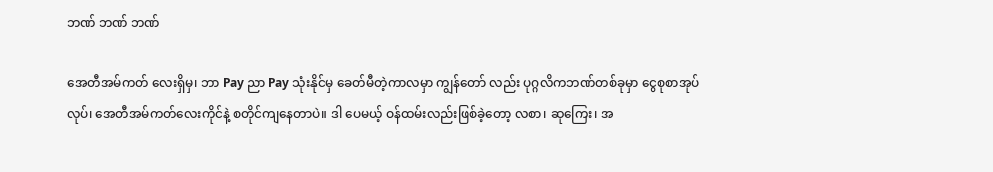ဘဏ် ဘဏ် ဘဏ်

အေတီအမ်ကတ် လေးရှိမှ၊ ဘာ Pay ညာ Pay သုံးနိုင်မှ ခေတ်မီတဲ့ကာလမှာ ကျွန်တော် လည်း ပုဂ္ဂလိကဘဏ်တစ်ခုမှာ ငွေစုစာအုပ်လုပ်၊ အေတီအမ်ကတ်လေးကိုင်နဲ့ စတိုင်ကျနေတာပဲ။ ဒါ ပေမယ့် ဝန်ထမ်းလည်းဖြစ်ခဲ့တော့ လစာ၊ ဆုကြေး၊ အ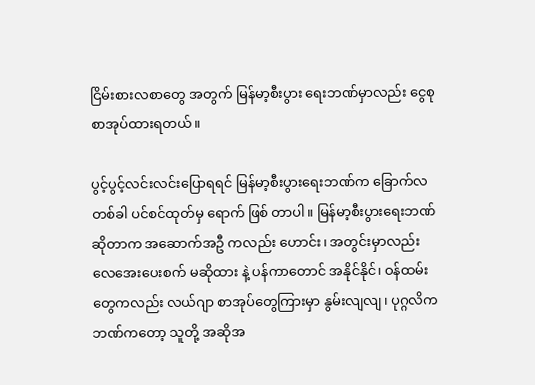ငြိမ်းစားလစာတွေ အတွက် မြန်မာ့စီးပွား ရေးဘဏ်မှာလည်း ငွေစုစာအုပ်ထားရတယ်။

ပွင့်ပွင့်လင်းလင်းပြောရရင် မြန်မာ့စီးပွားရေးဘဏ်က ခြောက်လတစ်ခါ ပင်စင်ထုတ်မှ ရောက် ဖြစ် တာပါ။ မြန်မာ့စီးပွားရေးဘဏ် ဆိုတာက အဆောက်အဦ ကလည်း ဟောင်း၊ အတွင်းမှာလည်း လေအေးပေးစက် မဆိုထား နဲ့ ပန်ကာတောင် အနိုင်နိုင်၊ ဝန်ထမ်းတွေကလည်း လယ်ဂျာ စာအုပ်တွေကြားမှာ နွမ်းလျလျ၊ ပုဂ္ဂလိက ဘဏ်ကတော့ သူတို့ အဆိုအ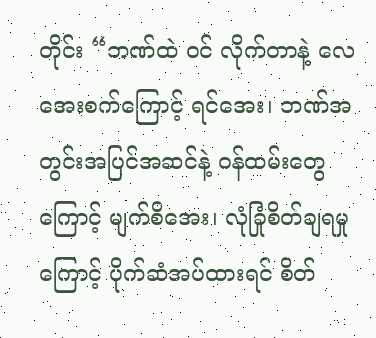တိုင်း “ဘဏ်ထဲ ဝင် လိုက်တာနဲ့ လေအေးစက်ကြောင့် ရင်အေး၊ ဘဏ်အတွင်းအပြင်အဆင်နဲ့ ဝန်ထမ်းတွေ ကြောင့် မျက်စိအေး၊ လုံခြုံစိတ်ချရမှုကြောင့် ပိုက်ဆံအပ်ထားရင် စိတ်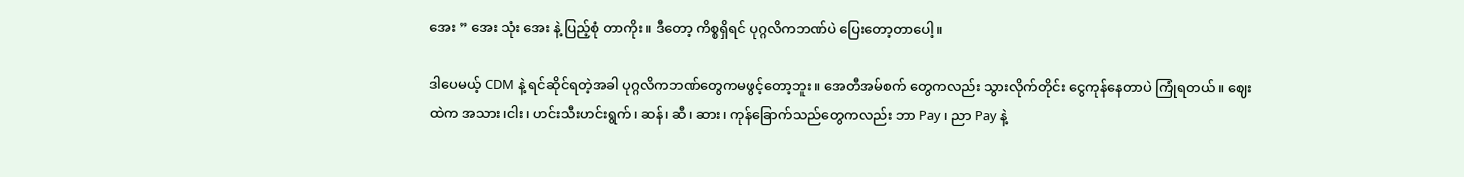အေး ” အေး သုံး အေး နဲ့ ပြည့်စုံ တာကိုး။ ဒီတော့ ကိစ္စရှိရင် ပုဂ္ဂလိကဘဏ်ပဲ ပြေးတော့တာပေါ့။

ဒါပေမယ့် CDM နဲ့ ရင်ဆိုင်ရတဲ့အခါ ပုဂ္ဂလိကဘဏ်တွေကမဖွင့်တော့ဘူး။ အေတီအမ်စက် တွေကလည်း သွားလိုက်တိုင်း ငွေကုန်နေတာပဲ ကြုံရတယ်။ ဈေး ထဲက အသား၊ငါး၊ ဟင်းသီးဟင်းရွက်၊ ဆန်၊ ဆီ၊ ဆား၊ ကုန်ခြောက်သည်တွေကလည်း ဘာ Pay ၊ ညာ Pay နဲ့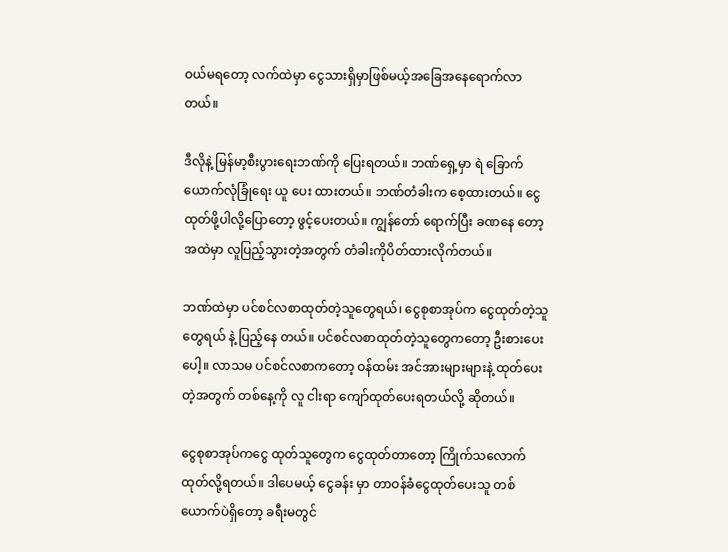ဝယ်မရတော့ လက်ထဲမှာ ငွေသားရှိမှာဖြစ်မယ့်အခြေအနေရောက်လာတယ်။

ဒီလိုနဲ့ မြန်မာ့စီးပွားရေးဘဏ်ကို ပြေးရတယ်။ ဘဏ်ရှေ့မှာ ရဲ ခြောက်ယောက်လုံခြုံရေး ယူ ပေး ထားတယ်။ ဘဏ်တံခါးက စေ့ထားတယ်။ ငွေထုတ်ဖို့ပါလို့ပြောတော့ ဖွင့်ပေးတယ်။ ကျွန်တော် ရောက်ပြီး ခဏနေ တော့ အထဲမှာ လူပြည့်သွားတဲ့အတွက် တံခါးကိုပိတ်ထားလိုက်တယ်။

ဘဏ်ထဲမှာ ပင်စင်လစာထုတ်တဲ့သူတွေရယ်၊ ငွေစုစာအုပ်က ငွေထုတ်တဲ့သူတွေရယ် နဲ့ ပြည့်နေ တယ်။ ပင်စင်လစာထုတ်တဲ့သူတွေကတော့ ဦးစားပေးပေါ့။ လာသမ ပင်စင်လစာကတော့ ဝန်ထမ်း အင်အားများများနဲ့ ထုတ်ပေးတဲ့အတွက် တစ်နေ့ကို လူ ငါးရာ ကျော်ထုတ်ပေးရတယ်လို့ ဆိုတယ်။

ငွေစုစာအုပ်ကငွေ ထုတ်သူတွေက ငွေထုတ်တာတော့ ကြိုက်သလောက်ထုတ်လို့ရတယ်။ ဒါပေမယ့် ငွေခန်း မှာ တာဝန်ခံငွေထုတ်ပေးသူ တစ်ယောက်ပဲရှိတော့ ခရီးမတွင်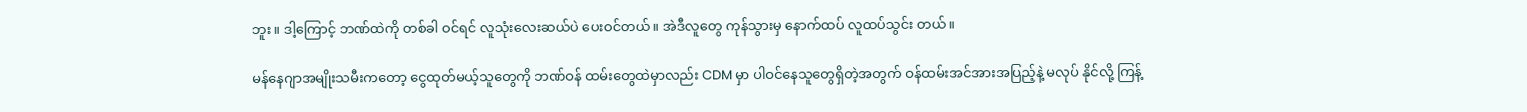ဘူး။ ဒါ့ကြောင့် ဘဏ်ထဲကို တစ်ခါ ဝင်ရင် လူသုံးလေးဆယ်ပဲ ပေးဝင်တယ်။ အဲဒီလူတွေ ကုန်သွားမှ နောက်ထပ် လူထပ်သွင်း တယ်။

မန်နေဂျာအမျိုးသမီးကတော့ ငွေထုတ်မယ့်သူတွေကို ဘဏ်ဝန် ထမ်းတွေထဲမှာလည်း CDM မှာ ပါဝင်နေသူတွေရှိတဲ့အတွက် ဝန်ထမ်းအင်အားအပြည့်နဲ့ မလုပ် နိုင်လို့ ကြန့်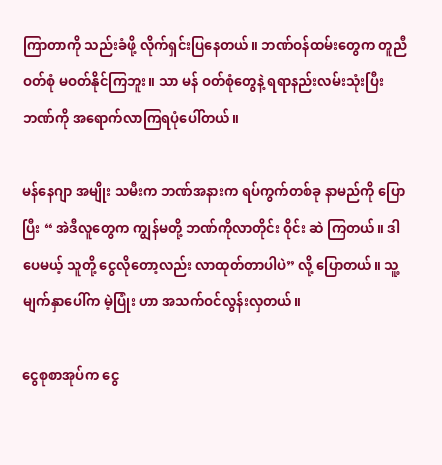ကြာတာကို သည်းခံဖို့ လိုက်ရှင်းပြနေတယ်။ ဘဏ်ဝန်ထမ်းတွေက တူညီဝတ်စုံ မဝတ်နိုင်ကြဘူး။ သာ မန် ဝတ်စုံတွေနဲ့ ရရာနည်းလမ်းသုံးပြီး ဘဏ်ကို အရောက်လာကြရပုံပေါ်တယ်။

မန်နေဂျာ အမျိုး သမီးက ဘဏ်အနားက ရပ်ကွက်တစ်ခု နာမည်ကို ပြောပြီး “ အဲဒီလူတွေက ကျွန်မတို့ ဘဏ်ကိုလာတိုင်း ဝိုင်း ဆဲ ကြတယ်။ ဒါပေမယ့် သူတို့ ငွေလိုတော့လည်း လာထုတ်တာပါပဲ” လို့ ပြောတယ်။ သူ့မျက်နှာပေါ်က မဲ့ပြုံး ဟာ အသက်ဝင်လွန်းလှတယ်။

ငွေစုစာအုပ်က ငွေ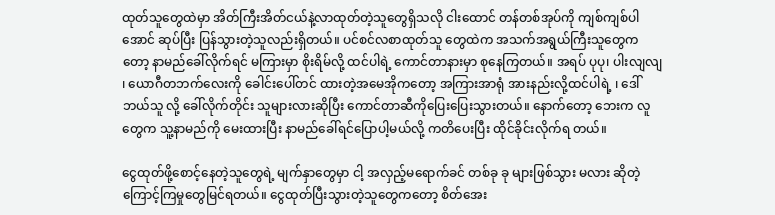ထုတ်သူတွေထဲမှာ အိတ်ကြီးအိတ်ငယ်နဲ့လာထုတ်တဲ့သူတွေရှိသလို ငါးထောင် တန်တစ်အုပ်ကို ကျစ်ကျစ်ပါအောင် ဆုပ်ပြီး ပြန်သွားတဲ့သူလည်းရှိတယ်။ ပင်စင်လစာထုတ်သူ တွေထဲက အသက်အရွယ်ကြီးသူတွေကတော့ နာမည်ခေါ်လိုက်ရင် မကြားမှာ စိုးရိမ်လို့ ထင်ပါရဲ့ ကောင်တာနားမှာ စုနေကြတယ်။ အရပ် ပုပု၊ ပါးလျလျ ၊ ယောဂီတဘက်လေးကို ခေါင်းပေါ်တင် ထားတဲ့အမေအိုကတော့ အကြားအာရုံ အားနည်းလို့ထင်ပါရဲ့ ၊ ဒေါ် ဘယ်သူ လို့ ခေါ်လိုက်တိုင်း သူများလားဆိုပြီး ကောင်တာဆီကိုပြေးပြေးသွားတယ်။ နောက်တော့ ဘေးက လူ တွေက သူ့နာမည်ကို မေးထားပြီး နာမည်ခေါ်ရင်ပြောပါ့မယ်လို့ ကတိပေးပြီး ထိုင်ခိုင်းလိုက်ရ တယ်။

ငွေထုတ်ဖို့စောင့်နေတဲ့သူတွေရဲ့ မျက်နှာတွေမှာ ငါ့ အလှည့်မရောက်ခင် တစ်ခု ခု များဖြစ်သွား မလား ဆိုတဲ့ ကြောင့်ကြမှုတွေမြင်ရတယ်။ ငွေထုတ်ပြီးသွားတဲ့သူတွေကတော့ စိတ်အေး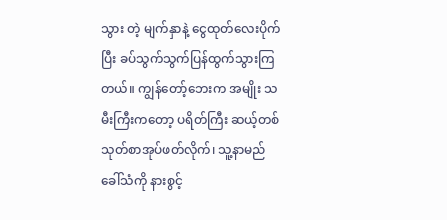သွား တဲ့ မျက်နှာနဲ့ ငွေထုတ်လေးပိုက်ပြီး ခပ်သွက်သွက်ပြန်ထွက်သွားကြတယ်။ ကျွန်တော့်ဘေးက အမျိုး သမီးကြီးကတော့ ပရိတ်ကြီး ဆယ့်တစ်သုတ်စာအုပ်ဖတ်လိုက်၊ သူ့နာမည်ခေါ်သံကို နားစွင့်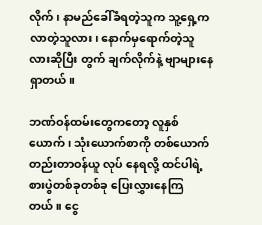လိုက်၊ နာမည်ခေါ်ခံရတဲ့သူက သူ့ရှေ့ကလာတဲ့သူလား၊ နောက်မှရောက်တဲ့သူလားဆိုပြီး တွက် ချက်လိုက်နဲ့ ဗျာများနေရှာတယ်။

ဘဏ်ဝန်ထမ်းတွေကတော့ လူနှစ်ယောက်၊ သုံးယောက်စာကို တစ်ယောက်တည်းတာဝန်ယူ လုပ် နေရလို့ ထင်ပါရဲ့ စားပွဲတစ်ခုတစ်ခု ပြေးလွှားနေကြတယ်။ ငွေ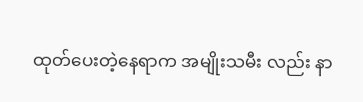ထုတ်ပေးတဲ့နေရာက အမျိုးသမီး လည်း နာ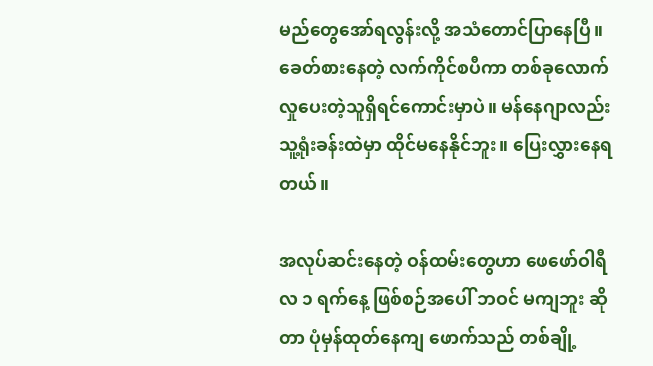မည်တွေအော်ရလွန်းလို့ အသံတောင်ပြာနေပြီ။ ခေတ်စားနေတဲ့ လက်ကိုင်စပီကာ တစ်ခုလောက် လှုပေးတဲ့သူရှိရင်ကောင်းမှာပဲ။ မန်နေဂျာလည်း သူ့ရုံးခန်းထဲမှာ ထိုင်မနေနိုင်ဘူး။ ပြေးလွှားနေရတယ်။

အလုပ်ဆင်းနေတဲ့ ဝန်ထမ်းတွေဟာ ဖေဖော်ဝါရီလ ၁ ရက်နေ့ ဖြစ်စဉ်အပေါ် ဘဝင် မကျဘူး ဆိုတာ ပုံမှန်ထုတ်နေကျ ဖောက်သည် တစ်ချို့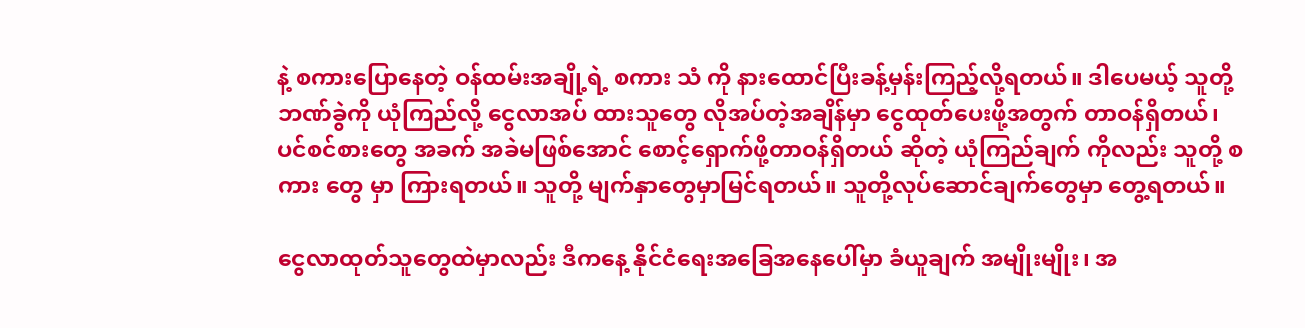နဲ့ စကားပြောနေတဲ့ ဝန်ထမ်းအချို့ရဲ့ စကား သံ ကို နားထောင်ပြီးခန့်မှန်းကြည့်လို့ရတယ်။ ဒါပေမယ့် သူတို့ဘဏ်ခွဲကို ယုံကြည်လို့ ငွေလာအပ် ထားသူတွေ လိုအပ်တဲ့အချိန်မှာ ငွေထုတ်ပေးဖို့အတွက် တာဝန်ရှိတယ်၊ ပင်စင်စားတွေ အခက် အခဲမဖြစ်အောင် စောင့်ရှောက်ဖို့တာဝန်ရှိတယ် ဆိုတဲ့ ယုံကြည်ချက် ကိုလည်း သူတို့ စကား တွေ မှာ ကြားရတယ်။ သူတို့ မျက်နှာတွေမှာမြင်ရတယ်။ သူတို့လုပ်ဆောင်ချက်တွေမှာ တွေ့ရတယ်။

ငွေလာထုတ်သူတွေထဲမှာလည်း ဒီကနေ့ နိုင်ငံရေးအခြေအနေပေါ်မှာ ခံယူချက် အမျိုးမျိုး၊ အ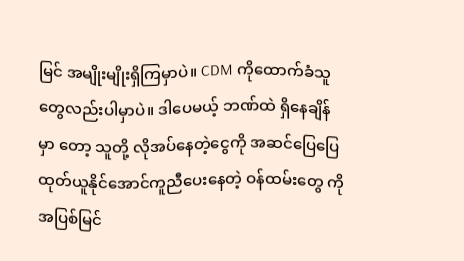မြင် အမျိုးမျိုးရှိကြမှာပဲ။ CDM ကိုထောက်ခံသူတွေလည်းပါမှာပဲ။ ဒါပေမယ့် ဘဏ်ထဲ ရှိနေချိန်မှာ တော့ သူတို့ လိုအပ်နေတဲ့ငွေကို အဆင်ပြေပြေ ထုတ်ယူနိုင်အောင်ကူညီပေးနေတဲ့ ဝန်ထမ်းတွေ ကို အပြစ်မြင်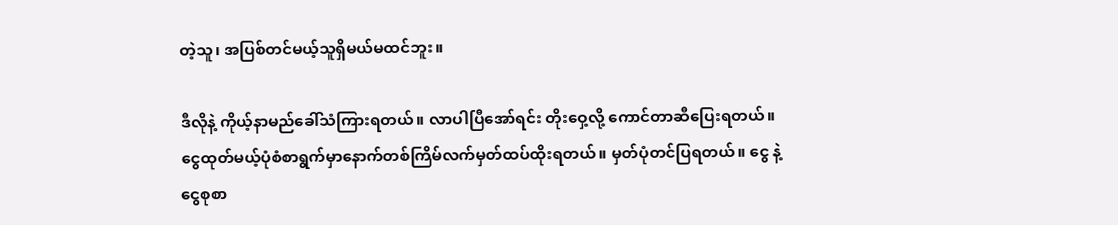တဲ့သူ၊ အပြစ်တင်မယ့်သူရှိမယ်မထင်ဘူး။

ဒီလိုနဲ့ ကိုယ့်နာမည်ခေါ်သံကြားရတယ်။ လာပါပြီအော်ရင်း တိုးဝှေ့လို့ ကောင်တာဆီပြေးရတယ်။ ငွေထုတ်မယ့်ပုံစံစာရွက်မှာနောက်တစ်ကြိမ်လက်မှတ်ထပ်ထိုးရတယ်။ မှတ်ပုံတင်ပြရတယ်။ ငွေ နဲ့ ငွေစုစာ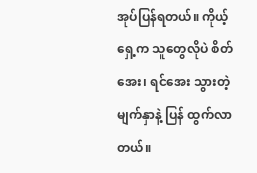အုပ်ပြန်ရတယ်။ ကိုယ့်ရှေ့က သူတွေလိုပဲ စိတ်အေး၊ ရင်အေး သွားတဲ့ မျက်နှာနဲ့ ပြန် ထွက်လာတယ်။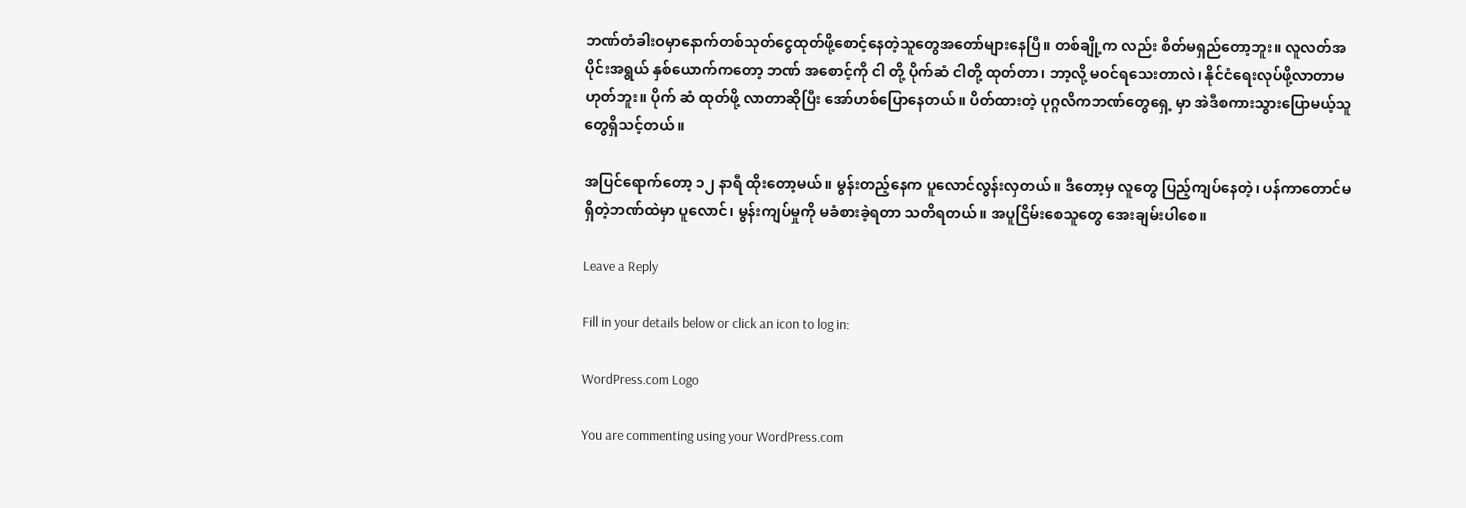ဘဏ်တံခါးဝမှာနောက်တစ်သုတ်ငွေထုတ်ဖို့စောင့်နေတဲ့သူတွေအတော်များနေပြီ။ တစ်ချို့က လည်း စိတ်မရှည်တော့ဘူး။ လူလတ်အပိုင်းအရွယ် နှစ်ယောက်ကတော့ ဘဏ် အစောင့်ကို ငါ တို့ ပိုက်ဆံ ငါတို့ ထုတ်တာ၊ ဘာ့လို့ မဝင်ရသေးတာလဲ၊ နိုင်ငံရေးလုပ်ဖို့လာတာမဟုတ်ဘူး။ ပိုက် ဆံ ထုတ်ဖို့ လာတာဆိုပြီး အော်ဟစ်ပြောနေတယ်။ ပိတ်ထားတဲ့ ပုဂ္ဂလိကဘဏ်တွေရှေ့ မှာ အဲဒီစကားသွားပြောမယ့်သူတွေရှိသင့်တယ်။

အပြင်ရောက်တော့ ၁၂ နာရီ ထိုးတော့မယ်။ မွန်းတည့်နေက ပူလောင်လွန်းလှတယ်။ ဒီတော့မှ လူတွေ ပြည့်ကျပ်နေတဲ့၊ ပန်ကာတောင်မရှိတဲ့ဘဏ်ထဲမှာ ပူလောင်၊ မွန်းကျပ်မှုကို မခံစားခဲ့ရတာ သတိရတယ်။ အပူငြိမ်းစေသူတွေ အေးချမ်းပါစေ။

Leave a Reply

Fill in your details below or click an icon to log in:

WordPress.com Logo

You are commenting using your WordPress.com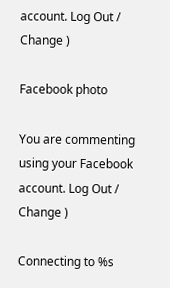account. Log Out /  Change )

Facebook photo

You are commenting using your Facebook account. Log Out /  Change )

Connecting to %s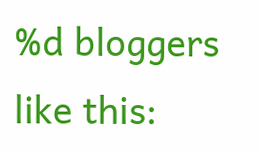%d bloggers like this: